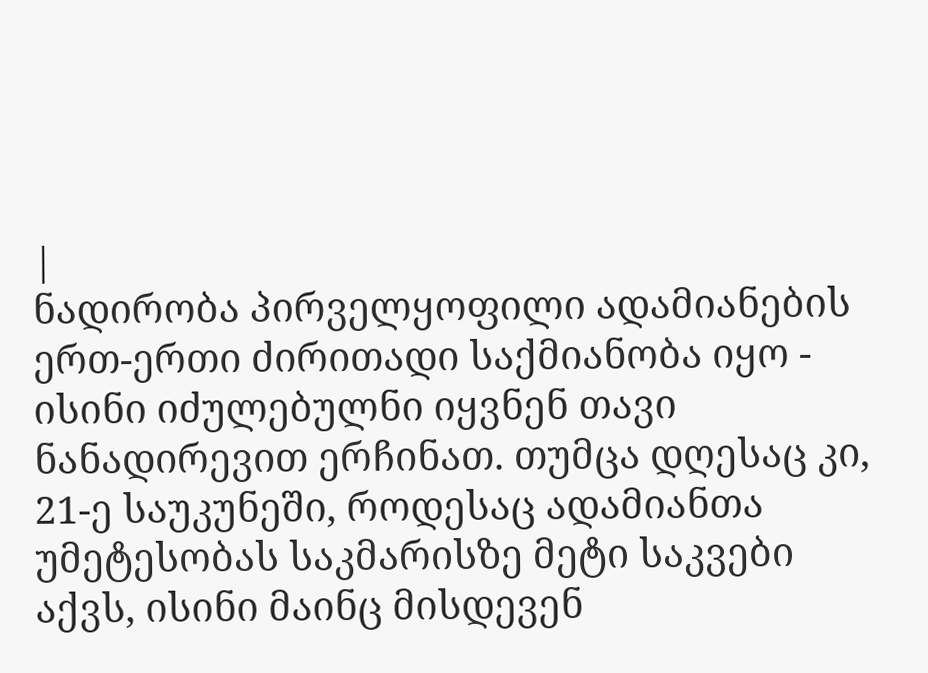|
ნადირობა პირველყოფილი ადამიანების ერთ-ერთი ძირითადი საქმიანობა იყო - ისინი იძულებულნი იყვნენ თავი ნანადირევით ერჩინათ. თუმცა დღესაც კი, 21-ე საუკუნეში, როდესაც ადამიანთა უმეტესობას საკმარისზე მეტი საკვები აქვს, ისინი მაინც მისდევენ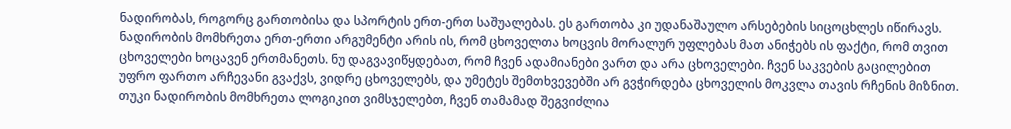ნადირობას, როგორც გართობისა და სპორტის ერთ-ერთ საშუალებას. ეს გართობა კი უდანაშაულო არსებების სიცოცხლეს იწირავს.
ნადირობის მომხრეთა ერთ-ერთი არგუმენტი არის ის, რომ ცხოველთა ხოცვის მორალურ უფლებას მათ ანიჭებს ის ფაქტი, რომ თვით ცხოველები ხოცავენ ერთმანეთს. ნუ დაგვავიწყდებათ, რომ ჩვენ ადამიანები ვართ და არა ცხოველები. ჩვენ საკვების გაცილებით უფრო ფართო არჩევანი გვაქვს, ვიდრე ცხოველებს, და უმეტეს შემთხვევებში არ გვჭირდება ცხოველის მოკვლა თავის რჩენის მიზნით. თუკი ნადირობის მომხრეთა ლოგიკით ვიმსჯელებთ, ჩვენ თამამად შეგვიძლია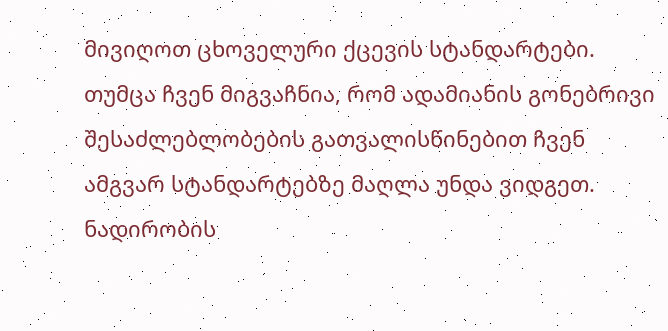მივიღოთ ცხოველური ქცევის სტანდარტები. თუმცა ჩვენ მიგვაჩნია, რომ ადამიანის გონებრივი შესაძლებლობების გათვალისწინებით ჩვენ ამგვარ სტანდარტებზე მაღლა უნდა ვიდგეთ.
ნადირობის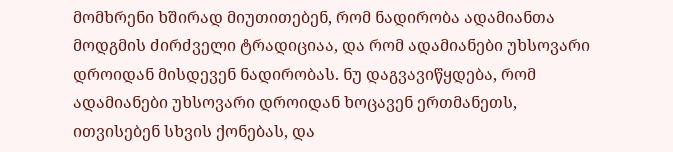მომხრენი ხშირად მიუთითებენ, რომ ნადირობა ადამიანთა მოდგმის ძირძველი ტრადიციაა, და რომ ადამიანები უხსოვარი დროიდან მისდევენ ნადირობას. ნუ დაგვავიწყდება, რომ ადამიანები უხსოვარი დროიდან ხოცავენ ერთმანეთს, ითვისებენ სხვის ქონებას, და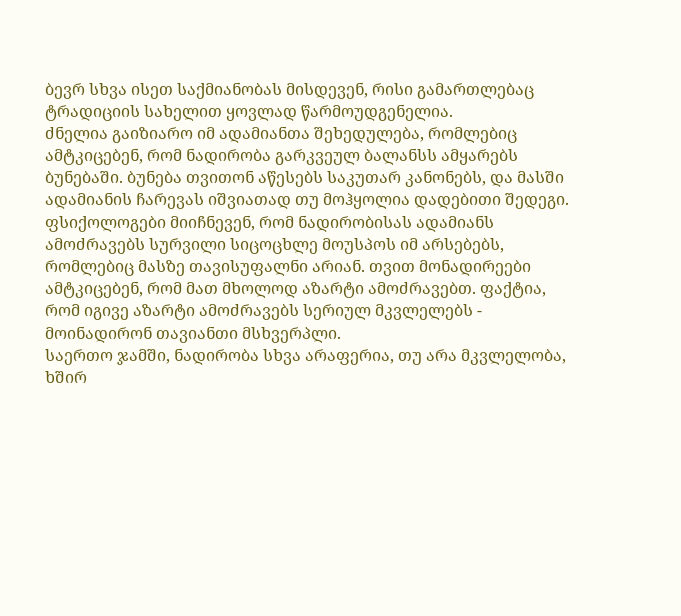ბევრ სხვა ისეთ საქმიანობას მისდევენ, რისი გამართლებაც ტრადიციის სახელით ყოვლად წარმოუდგენელია.
ძნელია გაიზიარო იმ ადამიანთა შეხედულება, რომლებიც ამტკიცებენ, რომ ნადირობა გარკვეულ ბალანსს ამყარებს ბუნებაში. ბუნება თვითონ აწესებს საკუთარ კანონებს, და მასში ადამიანის ჩარევას იშვიათად თუ მოჰყოლია დადებითი შედეგი. ფსიქოლოგები მიიჩნევენ, რომ ნადირობისას ადამიანს ამოძრავებს სურვილი სიცოცხლე მოუსპოს იმ არსებებს, რომლებიც მასზე თავისუფალნი არიან. თვით მონადირეები ამტკიცებენ, რომ მათ მხოლოდ აზარტი ამოძრავებთ. ფაქტია, რომ იგივე აზარტი ამოძრავებს სერიულ მკვლელებს - მოინადირონ თავიანთი მსხვერპლი.
საერთო ჯამში, ნადირობა სხვა არაფერია, თუ არა მკვლელობა, ხშირ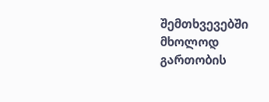შემთხვევებში მხოლოდ გართობის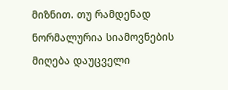მიზნით. თუ რამდენად ნორმალურია სიამოვნების მიღება დაუცველი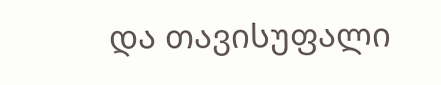და თავისუფალი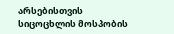არსებისთვის სიცოცხლის მოსპობის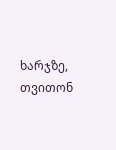ხარჯზე, თვითონ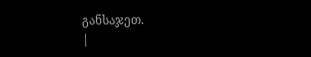განსაჯეთ.
|